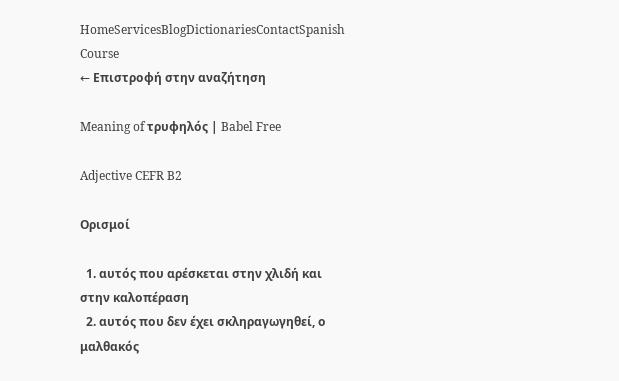HomeServicesBlogDictionariesContactSpanish Course
← Επιστροφή στην αναζήτηση

Meaning of τρυφηλός | Babel Free

Adjective CEFR B2

Ορισμοί

  1. αυτός που αρέσκεται στην χλιδή και στην καλοπέραση
  2. αυτός που δεν έχει σκληραγωγηθεί, ο μαλθακός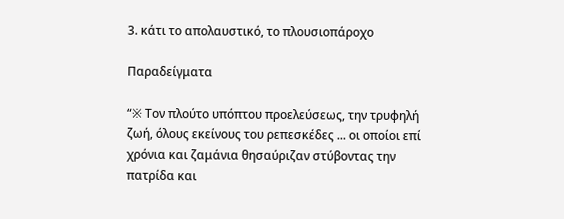3. κάτι το απολαυστικό, το πλουσιοπάροχο

Παραδείγματα

“※ Τον πλούτο υπόπτου προελεύσεως, την τρυφηλή ζωή, όλους εκείνους του ρεπεσκέδες ... οι οποίοι επί χρόνια και ζαμάνια θησαύριζαν στύβοντας την πατρίδα και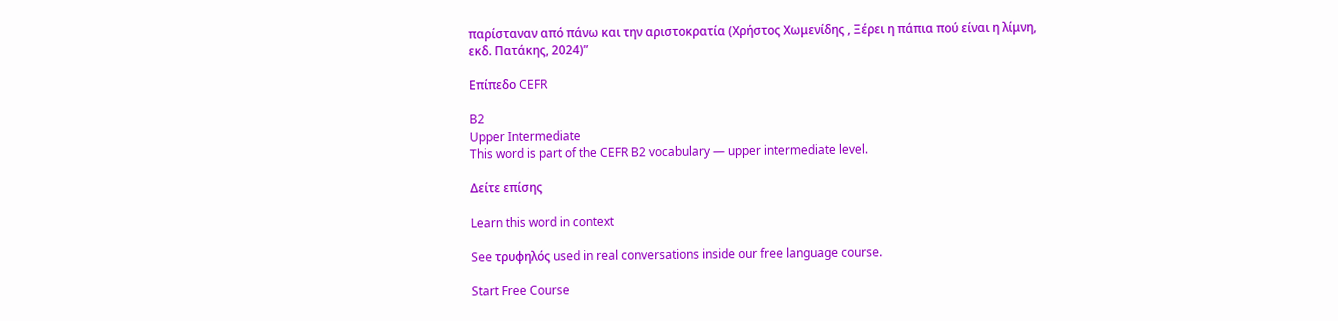παρίσταναν από πάνω και την αριστοκρατία (Χρήστος Χωμενίδης , Ξέρει η πάπια πού είναι η λίμνη, εκδ. Πατάκης, 2024)”

Επίπεδο CEFR

B2
Upper Intermediate
This word is part of the CEFR B2 vocabulary — upper intermediate level.

Δείτε επίσης

Learn this word in context

See τρυφηλός used in real conversations inside our free language course.

Start Free Course